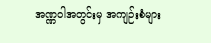အဏ္ဏဝါအတွင်းမှ အကျဉ်းစံများ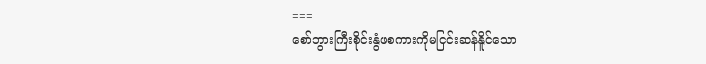===
စော်ဘွားကြီးစိုင်းနွံဖစကားကိုမငြင်းဆန်နိူင်သော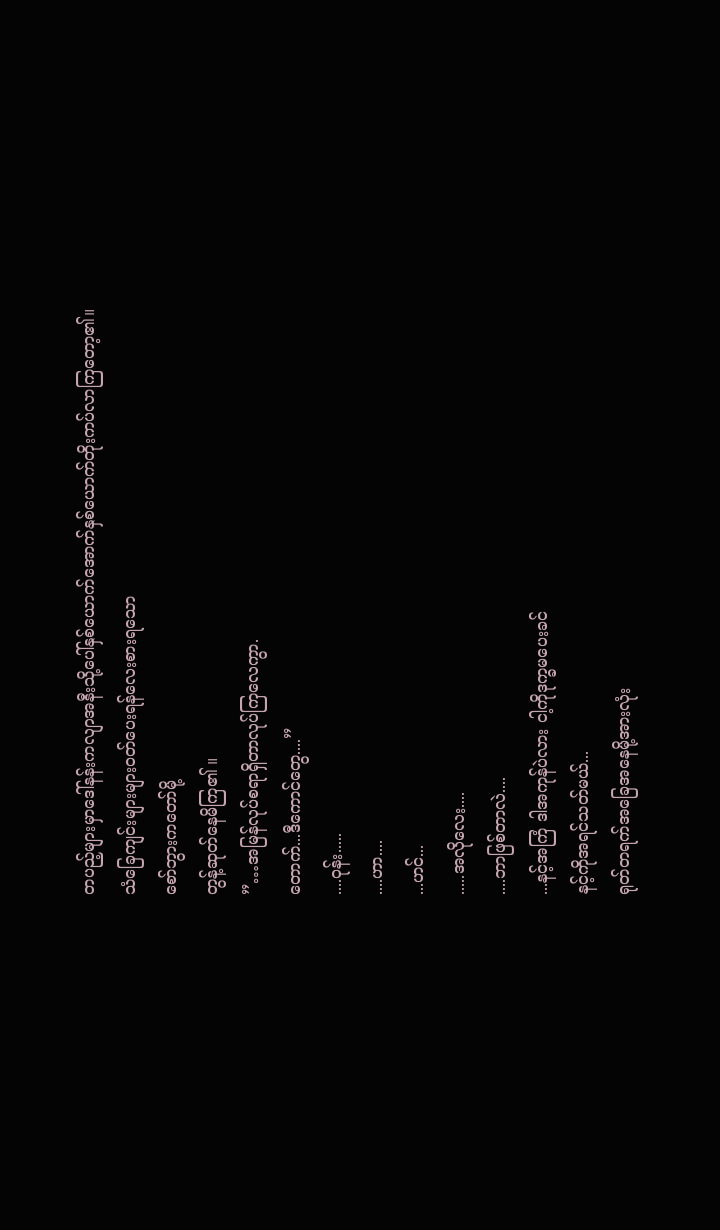တပည့်များမှာဒေါ်နန်းကလျာအနီးသို့ပေါ်နှစ်ယောက်အောက်နှစ်ယောက်တိုးကပ်လာကြတော့၏။
သံခြေကျင်းများများဝတ်ပေးရန်လေးစားရသော
စော်ဘွားကတော်မို့
တွန့်ဆုတ်နေမိကြ၏ ။
”…အမြန်လုပ်စရာရှိတာလုပ်ကြလေကွာ.
တောက်...ဒီကောင်တွေ....”
....ဝုန်း.....
....ဟာ....
...ဟင်...
.....အလိုလေး....
....ဘာဖြစ်တာလဲ....
...နင့်အကြံ ဒါအကုန်ပဲလား ငါ့ကိုဒုက္ခမပေးခင်
နင့်ကိုအရင်သတ်မယ်...
ရုတ်တရက်အခြေအနေမို့အားလုံး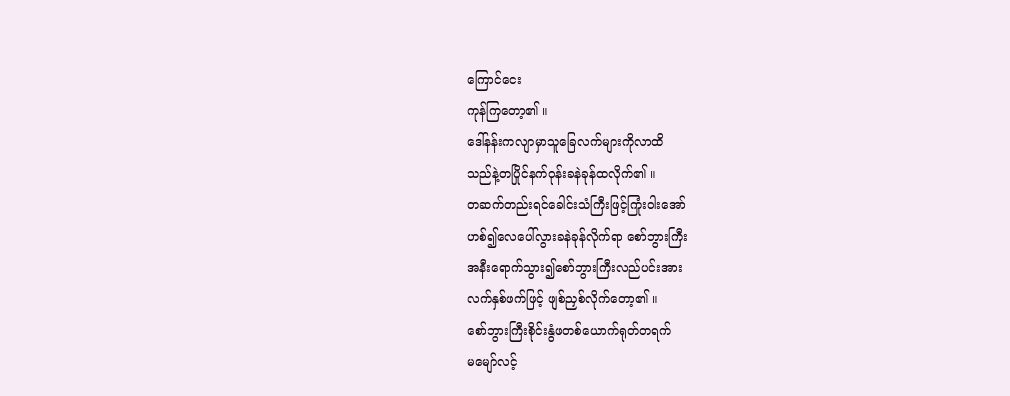ကြောင်ငေး
ကုန်ကြတော့၏ ။
ဒေါ်နန်းကလျာမှာသူခြေလက်များကိုလာထိ
သည်နဲ့တပြိုင်နက်ဝုန်းခနဲခုန်ထလိုက်၏ ။
တဆက်တည်းရင်ခေါင်းသံကြီးဖြင့်ကြုံးဝါးအော်
ဟစ်၍လေပေါ်လွားခနဲခုန်လိုက်ရာ စော်ဘွားကြီး
အနီးရောက်သွား၍စော်ဘွားကြီးလည်ပင်းအား
လက်နှစ်ဖက်ဖြင့် ဖျစ်ညှစ်လိုက်တော့၏ ။
စော်ဘွားကြီးစိုင်းနွံဖတစ်ယောက်ရုတ်တရက်
မမျော်လင့်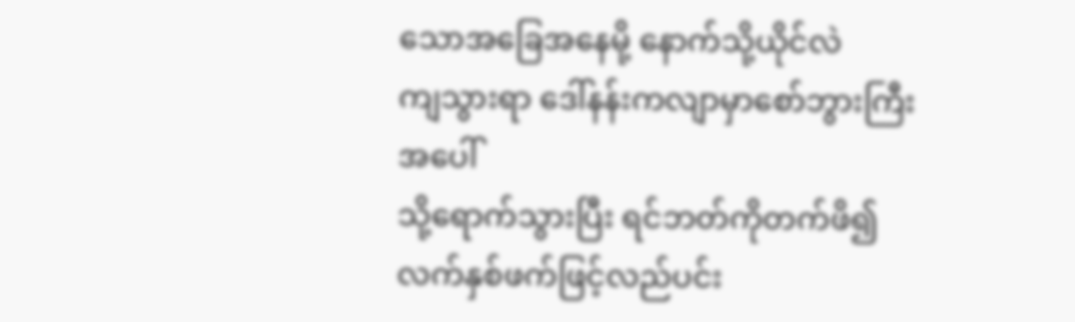သောအခြေအနေမို့ နောက်သို့ယိုင်လဲ
ကျသွားရာ ဒေါ်နန်းကလျာမှာစော်ဘွားကြီးအပေါ်
သို့ရောက်သွားပြီး ရင်ဘတ်ကိုတက်ဖိ၍လက်နှစ်ဖက်ဖြင့်လည်ပင်း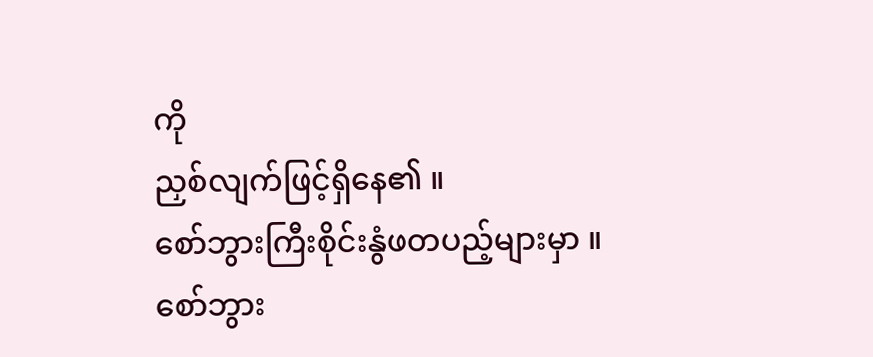ကို
ညှစ်လျက်ဖြင့်ရှိနေ၏ ။
စော်ဘွားကြီးစိုင်းနွံဖတပည့်များမှာ ။
စော်ဘွား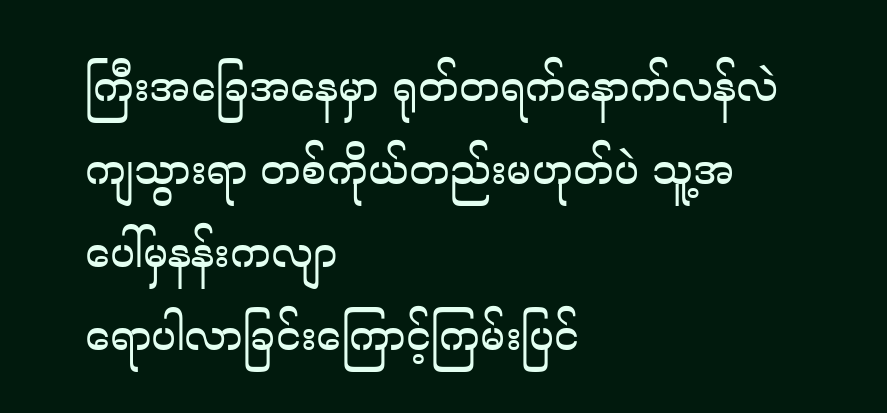ကြီးအခြေအနေမှာ ရုတ်တရက်နောက်လန်လဲကျသွားရာ တစ်ကိုယ်တည်းမဟုတ်ပဲ သူ့အပေါ်မှနန်းကလျာ
ရောပါလာခြင်းကြောင့်ကြမ်းပြင်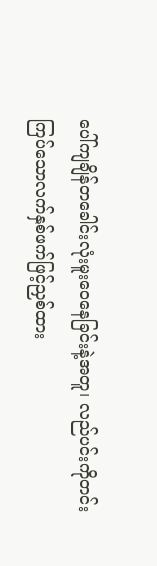ပေါ်ကျချိန်တခေါင်းလုံးမူးဝေနေခြင်းနဲ့အတူ၊ လည်ပင်းကိုတင်း
ကြပ်သောလက်နှစ်ဖက်ဖြင့်ညှစ်ထား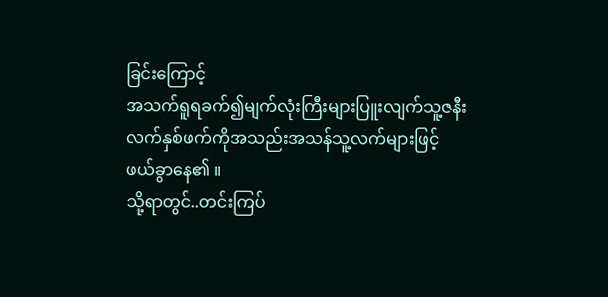ခြင်းကြောင့်
အသက်ရူရခက်၍မျက်လုံးကြီးများပြူးလျက်သူ့ဇနီး
လက်နှစ်ဖက်ကိုအသည်းအသန်သူ့လက်များဖြင့်
ဖယ်ခွာနေ၏ ။
သို့ရာတွင်..တင်းကြပ်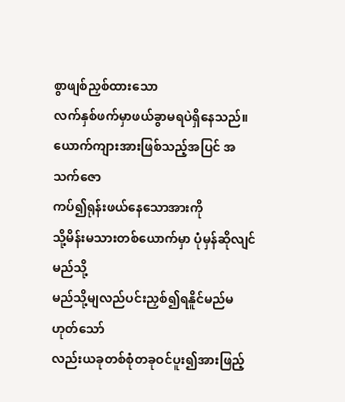စွာဖျစ်ညှစ်ထားသော
လက်နှစ်ဖက်မှာဖယ်ခွာမရပဲရှိနေသည်။
ယောက်ကျားအားဖြစ်သည့်အပြင် အသက်ဇော
ကပ်၍ရုန်းဖယ်နေသောအားကို
သို့မိန်းမသားတစ်ယောက်မှာ ပုံမှန်ဆိုလျင်မည်သို့
မည်သို့မျလည်ပင်းညှစ်၍ရနိူင်မည်မဟုတ်သော်
လည်းယခုတစ်စုံတခုဝင်ပူး၍အားဖြည့်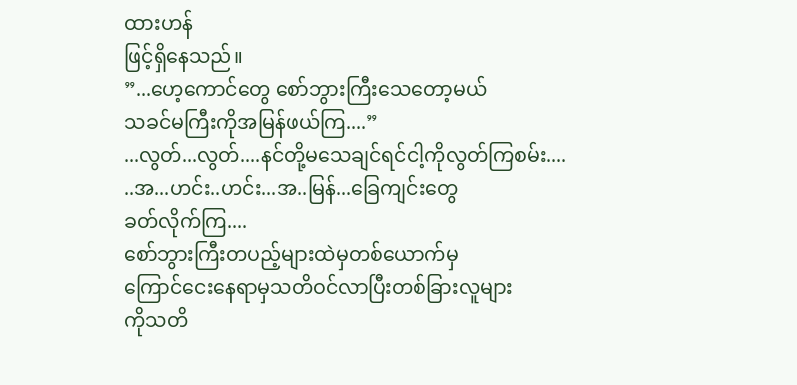ထားဟန်
ဖြင့်ရှိနေသည်။
”...ဟေ့ကောင်တွေ စော်ဘွားကြီးသေတော့မယ်
သခင်မကြီးကိုအမြန်ဖယ်ကြ....”
...လွတ်...လွတ်....နင်တို့မသေချင်ရင်ငါ့ကိုလွတ်ကြစမ်း....
..အ...ဟင်း..ဟင်း...အ..မြန်...ခြေကျင်းတွေ
ခတ်လိုက်ကြ....
စော်ဘွားကြီးတပည့်များထဲမှတစ်ယောက်မှ
ကြောင်ငေးနေရာမှသတိဝင်လာပြီးတစ်ခြားလူများ
ကိုသတိ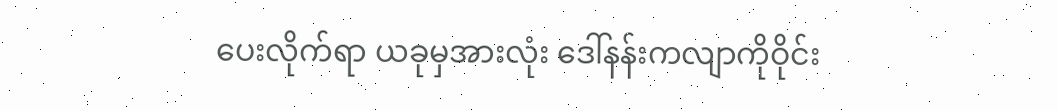ပေးလိုက်ရာ ယခုမှအားလုံး ဒေါ်နန်းကလျာကိုဝိုင်း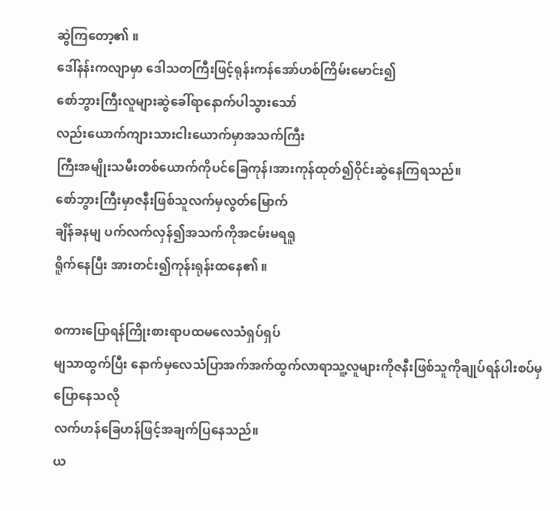ဆွဲကြတော့၏ ။
ဒေါ်နန်းကလျာမှာ ဒေါသတကြီးဖြင့်ရုန်းကန်အော်ဟစ်ကြိမ်းမောင်း၍
စော်ဘွားကြီးလူများဆွဲခေါ်ရာနောက်ပါသွားသော်
လည်းယောက်ကျားသားငါးယောက်မှာအသက်ကြီး
ကြီးအမျိုးသမီးတစ်ယောက်ကိုပင်ခြေကုန်၊အားကုန်ထုတ်၍ဝိုင်းဆွဲနေကြရသည်။
စော်ဘွားကြီးမှာဇနီးဖြစ်သူလက်မှလွတ်မြောက်
ချိန်ခနမျ ပက်လက်လှန်၍အသက်ကိုအငမ်းမရရူ
ရိူက်နေပြီး အားတင်း၍ကုန်းရုန်းထနေ၏ ။

စကားပြောရန်ကြိုးစားရာပထမလေသံရှပ်ရှပ်
မျသာထွက်ပြီး နောက်မှလေသံပြာအက်အက်ထွက်လာရာသူ့လူများကိုဇနီးဖြစ်သူကိုချုပ်ရန်ပါးစပ်မှပြောနေသလို
လက်ဟန်ခြေဟန်ဖြင့်အချက်ပြနေသည်။
ယ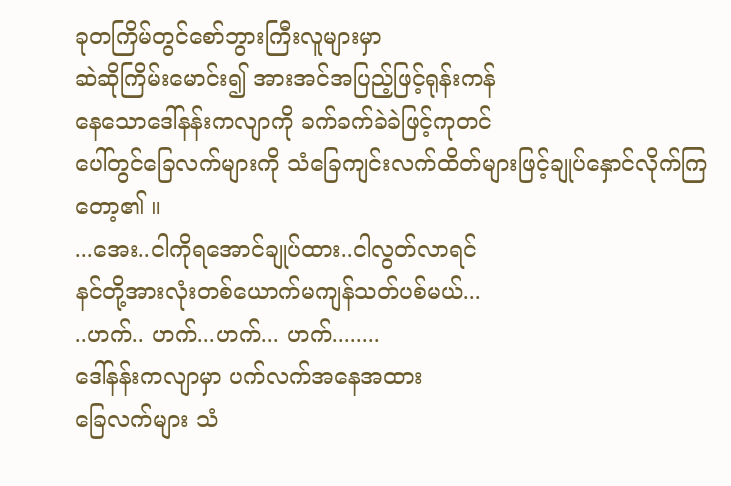ခုတကြိမ်တွင်စော်ဘွားကြီးလူများမှာ
ဆဲဆိုကြိမ်းမောင်း၍ အားအင်အပြည့်ဖြင့်ရုန်းကန်
နေသောဒေါ်နန်းကလျာကို ခက်ခက်ခဲခဲဖြင့်ကုတင်
ပေါ်တွင်ခြေလက်များကို သံခြေကျင်းလက်ထိတ်များဖြင့်ချုပ်နှောင်လိုက်ကြ
တော့၏ ။
...အေး..ငါကိုရအောင်ချုပ်ထား..ငါလွတ်လာရင်
နင်တို့အားလုံးတစ်ယောက်မကျန်သတ်ပစ်မယ်...
..ဟက်.. ဟက်...ဟက်... ဟက်........
ဒေါ်နန်းကလျာမှာ ပက်လက်အနေအထား
ခြေလက်များ သံ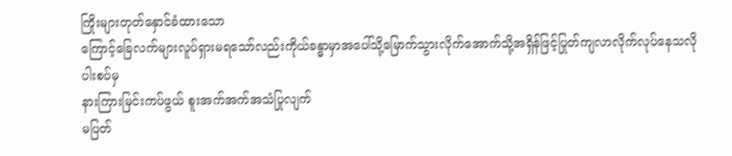ကြိုးများတုတ်နှောင်ခံထားသော
ကြောင့်ခြေလက်များလူပ်ရှားမရသော်လည်းကိုယ်ခန္ဓာမှာအပေါ်သို့မြောက်သွားလိုက်အောက်သို့အရှိန်ဖြင့်ပြုတ်ကျလာလိုက်လုပ်နေသလိုပါးစပ်မှ
နားကြားမြင်းကပ်ဖွယ် စူးအက်အက်အသံပြုလျက်
မပြတ်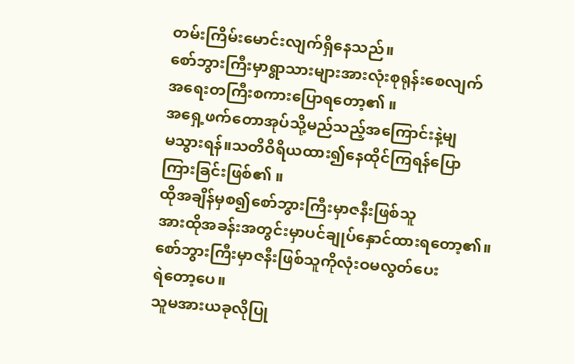တမ်းကြိမ်းမောင်းလျက်ရှိနေသည်။
စော်ဘွားကြီးမှာရွာသားများအားလုံးစုရုန်းစေလျက်
အရေးတကြီးစကားပြောရတော့၏ ။
အရှေ့ဖက်တောအုပ်သို့မည်သည့်အကြောင်းနဲ့မျ
မသွားရန်။သတိဝိရိယထား၍နေထိုင်ကြရန်ပြော
ကြားခြင်းဖြစ်၏ ။
ထိုအချိန်မှစ၍စော်ဘွားကြီးမှာဇနီးဖြစ်သူ
အားထိုအခန်းအတွင်းမှာပင်ချုပ်နှောင်ထားရတော့၏။
စော်ဘွားကြီးမှာဇနီးဖြစ်သူကိုလုံးဝမလွတ်ပေး
ရဲတော့ပေ။
သူမအားယခုလိုပြု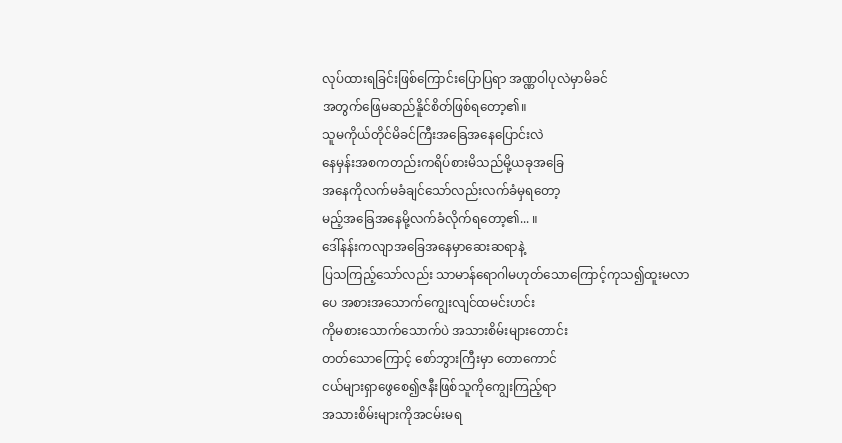လုပ်ထားရခြင်းဖြစ်ကြောင်းပြောပြရာ အဏ္ဏဝါပုလဲမှာမိခင်
အတွက်ဖြေမဆည်နိူင်စိတ်ဖြစ်ရတော့၏။
သူမကိုယ်တိုင်မိခင်ကြီးအခြေအနေပြောင်းလဲ
နေမှန်းအစကတည်းကရိပ်စားမိသည်မို့ယခုအခြေ
အနေကိုလက်မခံချင်သော်လည်းလက်ခံမှရတော့
မည့်အခြေအနေမို့လက်ခံလိုက်ရတော့၏... ။
ဒေါ်နန်းကလျာအခြေအနေမှာဆေးဆရာနဲ့
ပြသကြည့်သော်လည်း သာမာန်ရောဂါမဟုတ်သောကြောင့်ကုသ၍ထူးမလာပေ အစားအသောက်ကျွေးလျင်ထမင်းဟင်း
ကိုမစားသောက်သောက်ပဲ အသားစိမ်းများတောင်း
တတ်သောကြောင့် စော်ဘွားကြီးမှာ တောကောင်
ငယ်များရှာဖွေစေ၍ဇနီးဖြစ်သူကိုကျွေးကြည့်ရာ
အသားစိမ်းများကိုအငမ်းမရ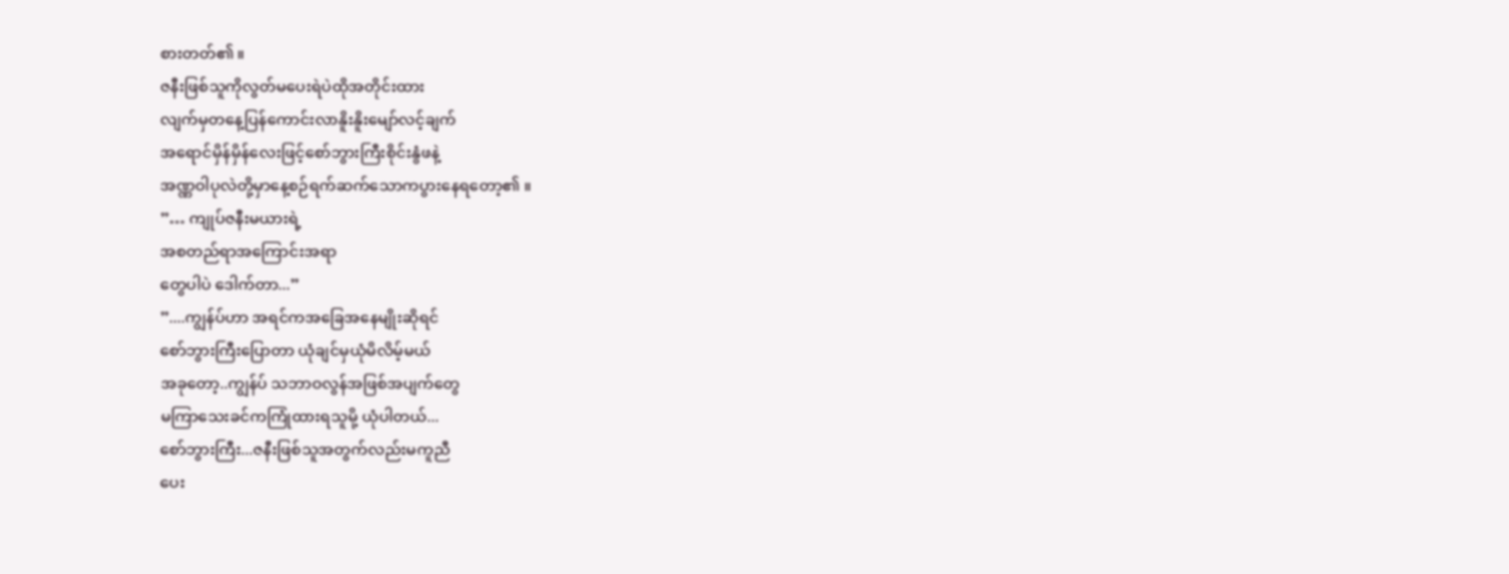စားတတ်၏ ။
ဇနီးဖြစ်သူကိုလွတ်မပေးရဲပဲထိုအတိုင်းထား
လျက်မှတနေ့ပြန်ကောင်းလာနိူးနိူးမျော်လင့်ချက်
အရောင်မှိန်မှိန်လေးဖြင့်စော်ဘွားကြီးစိုင်းနွံဖနဲ့
အဏ္ဏဝါပုလဲတို့မှာနေ့စဉ်ရက်ဆက်သောကပွားနေရတော့၏ ။
”… ကျုပ်ဇနီးမယားရဲ့
အစတည်ရာအကြောင်းအရာ
တွေပါပဲ ဒေါက်တာ...”
”....ကျွန်ပ်ဟာ အရင်ကအခြေအနေမျိုးဆိုရင်
စော်ဘွားကြီးပြောတာ ယုံချင်မှယုံမိလိမ့်မယ်
အခုတော့..ကျွန်ပ် သဘာဝလွန်အဖြစ်အပျက်တွေ
မကြာသေးခင်ကကြုံထားရသူမို့ ယုံပါတယ်...
စော်ဘွားကြီး...ဇနီးဖြစ်သူအတွက်လည်းမကူညီ
ပေး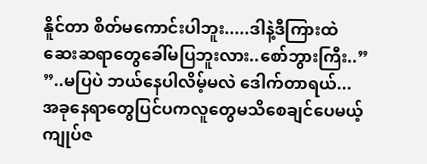နိူင်တာ စိတ်မကောင်းပါဘူး.....ဒါနဲ့ဒီကြားထဲ
ဆေးဆရာတွေခေါ်မပြဘူးလား..စော်ဘွားကြီး..”
”..မပြပဲ ဘယ်နေပါလိမ့်မလဲ ဒေါက်တာရယ်...
အခုနေရာတွေပြင်ပကလူတွေမသိစေချင်ပေမယ့်
ကျုပ်ဇ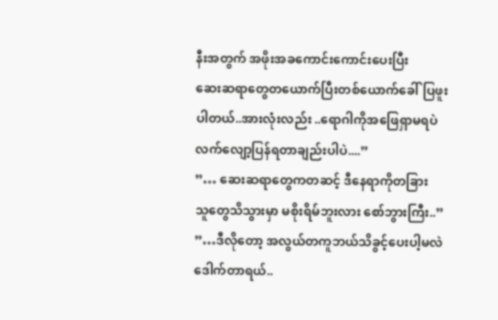နီးအတွက် အဖိုးအခကောင်းကောင်းပေးပြီး
ဆေးဆရာတွေတယောက်ပြီးတစ်ယောက်ခေါ်ပြဖူး
ပါတယ်..အားလုံးလည်း ..ရောဂါကိုအဖြေရှာမရပဲ
လက်လျော့ပြန်ရတာချည်းပါပဲ....”
”… ဆေးဆရာတွေကတဆင့် ဒီနေရာကိုတခြား
သူတွေသိသွားမှာ မစိုးရိမ်ဘူးလား စော်ဘွားကြီး..”
”…ဒီလိုတော့ အလွယ်တကူဘယ်သိခွင့်ပေးပါ့မလဲ
ဒေါက်တာရယ်..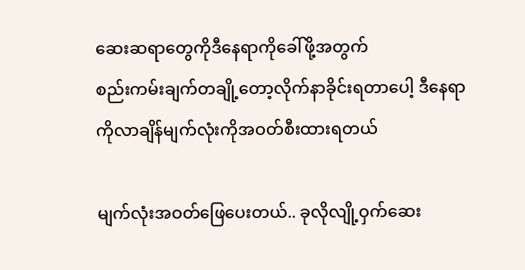ဆေးဆရာတွေကိုဒီနေရာကိုခေါ်ဖို့အတွက်
စည်းကမ်းချက်တချို့တော့လိုက်နာခိုင်းရတာပေါ့ ဒီနေရာကိုလာချိန်မျက်လုံးကိုအဝတ်စီးထားရတယ်

မျက်လုံးအဝတ်ဖြေပေးတယ်.. ခုလိုလျို့ဝှက်ဆေး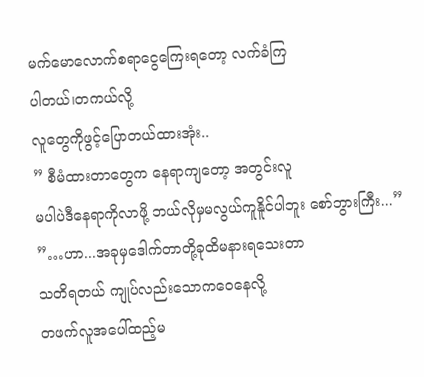မက်မောလောက်စရာငွေကြေးရတော့ လက်ခံကြ
ပါတယ်၊တကယ်လို့
လူတွေကိုဖွင့်ပြောတယ်ထားအုံး..
” စီမံထားတာတွေက နေရာကျတော့ အတွင်းလူ
မပါပဲဒီနေရာကိုလာဖို့ ဘယ်လိုမှမလွယ်ကူနိူင်ပါဘူး စော်ဘွားကြီး...”
”…ဟာ...အခုမှဒေါက်တာတို့ခုထိမနားရသေးတာ
သတိရတယ် ကျုပ်လည်းသောကဝေနေလို့
တဖက်လူအပေါ်ထည့်မ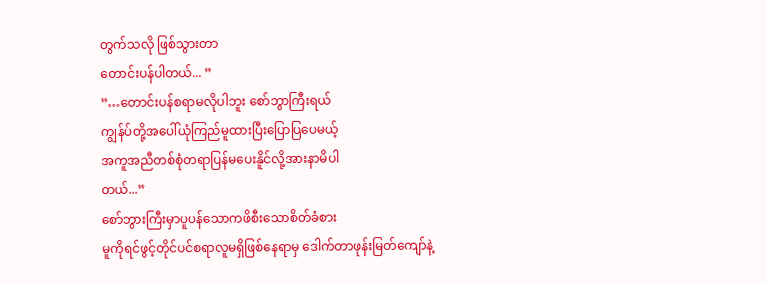တွက်သလို ဖြစ်သွားတာ
တောင်းပန်ပါတယ်... ”
”…တောင်းပန်စရာမလိုပါဘူး စော်ဘွာကြီးရယ်
ကျွန်ပ်တို့အပေါ်ယုံကြည်မူထားပြီးပြောပြပေမယ့်
အကူအညီတစ်စုံတရာပြန်မပေးနိူင်လို့အားနာမိပါ
တယ်...”
စော်ဘွားကြီးမှာပူပန်သောကဖိစီးသောစိတ်ခံစား
မူကိုရင်ဖွင့်တိုင်ပင်စရာလူမရှိဖြစ်နေရာမှ ဒေါက်တာဖုန်းမြတ်ကျော်နဲ့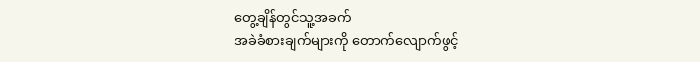တွေ့ချိန်တွင်သူ့အခက်
အခဲခံစားချက်များကို တောက်လျောက်ဖွင့်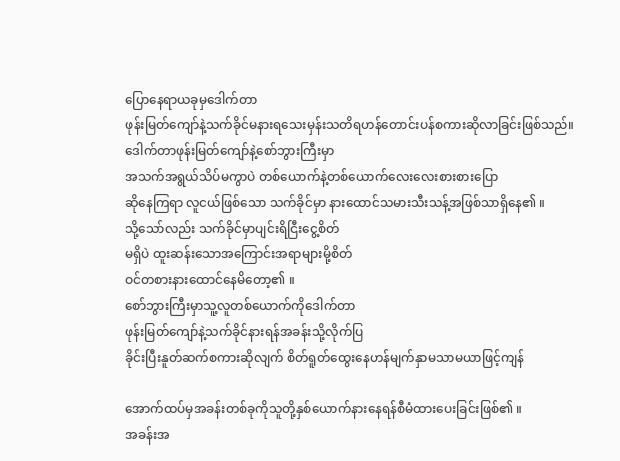ပြောနေရာယခုမှဒေါက်တာ
ဖုန်းမြတ်ကျော်နဲ့သက်ခိုင်မနားရသေးမှန်းသတိရဟန်တောင်းပန်စကားဆိုလာခြင်းဖြစ်သည်။
ဒေါက်တာဖုန်းမြတ်ကျော်နဲ့စော်ဘွားကြီးမှာ
အသက်အရွယ်သိပ်မကွာပဲ တစ်ယောက်နဲ့တစ်ယောက်လေးလေးစားစားပြော
ဆိုနေကြရာ လူငယ်ဖြစ်သော သက်ခိုင်မှာ နားထောင်သမားသီးသန့်အဖြစ်သာရှိနေ၏ ။
သို့သော်လည်း သက်ခိုင်မှာပျင်းရိငြီးငွေ့စိတ်
မရှိပဲ ထူးဆန်းသောအကြောင်းအရာများမို့စိတ်
ဝင်တစားနားထောင်နေမိတော့၏ ။
စော်ဘွားကြီးမှာသူ့လူတစ်ယောက်ကိုဒေါက်တာ
ဖုန်းမြတ်ကျော်နဲ့သက်ခိုင်နားရန်အခန်းသို့လိုက်ပြ
ခိုင်းပြီးနူတ်ဆက်စကားဆိုလျက် စိတ်ရူတ်ထွေးနေဟန်မျက်နှာမသာမယာဖြင့်ကျန်

အောက်ထပ်မှအခန်းတစ်ခုကိုသူတို့နှစ်ယောက်နားနေရန်စီမံထားပေးခြင်းဖြစ်၏ ။
အခန်းအ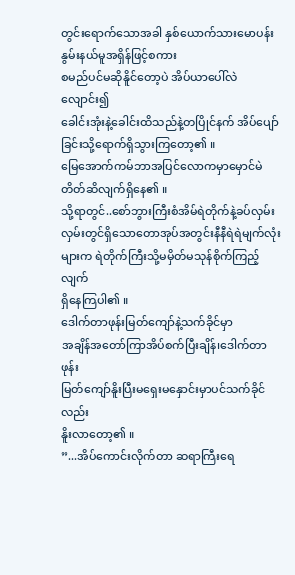တွင်းရောက်သောအခါ နှစ်ယောက်သားမောပန်းနွမ်းနယ်မူအရှိန်ဖြင့်စကား
စမည်ပင်မဆိုနိူင်တော့ပဲ အိပ်ယာပေါ်လဲလျောင်း၍
ခေါင်းအုံးနဲ့ခေါင်းထိသည်နဲ့တပြိုင်နက် အိပ်ပျော်ခြင်းသို့ရောက်ရှိသွားကြတော့၏ ။
မြေအောက်ကမ်ဘာအပြင်လောကမှာမှောင်မဲ
တိတ်ဆိလျက်ရှိနေ၏ ။
သို့ရာတွင်..စော်ဘွားကြီးစံအိမ်ရဲတိုက်နဲ့ခပ်လှမ်းလှမ်းတွင်ရှိသောတောအုပ်အတွင်းနီနီရဲရဲမျက်လုံးများက ရဲတိုက်ကြီးသို့မမှိတ်မသုန်စိုက်ကြည့်လျက်
ရှိနေကြပါ၏ ။
ဒေါက်တာဖုန်းမြတ်ကျော်နဲ့သက်ခိုင်မှာ
အချိန်အတော်ကြာအိပ်စက်ပြီးချိန်၊ဒေါက်တာဖုန်း
မြတ်ကျော်နိူးပြီးမရှေးမနှောင်းမှာပင်သက်ခိုင်လည်း
နိူးလာတော့၏ ။
”...အိပ်ကောင်းလိုက်တာ ဆရာကြီးရေ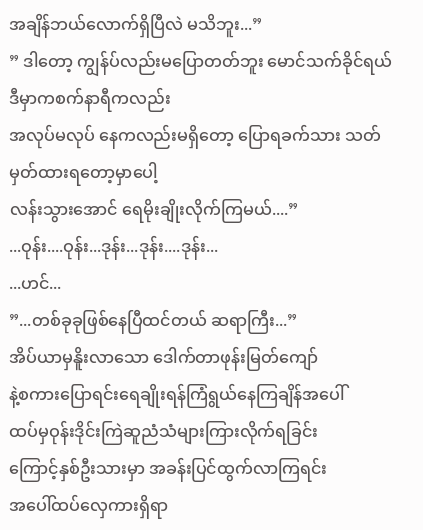အချိန်ဘယ်လောက်ရှိပြီလဲ မသိဘူး...”
” ဒါတော့ ကျွန်ပ်လည်းမပြောတတ်ဘူး မောင်သက်ခိုင်ရယ် ဒီမှာကစက်နာရီကလည်း
အလုပ်မလုပ် နေကလည်းမရှိတော့ ပြောရခက်သား သတ်မှတ်ထားရတော့မှာပေါ့
လန်းသွားအောင် ရေမိုးချိုးလိုက်ကြမယ်....”
...ဝုန်း....ဝုန်း...ဒုန်း...ဒုန်း....ဒုန်း...
...ဟင်...
”...တစ်ခုခုဖြစ်နေပြီထင်တယ် ဆရာကြီး...”
အိပ်ယာမှနိူးလာသော ဒေါက်တာဖုန်းမြတ်ကျော်
နဲ့စကားပြောရင်းရေချိုးရန်ကြံရွယ်နေကြချိန်အပေါ်
ထပ်မှဝုန်းဒိုင်းကြဲဆူညံသံများကြားလိုက်ရခြင်း
ကြောင့်နှစ်ဦးသားမှာ အခန်းပြင်ထွက်လာကြရင်း
အပေါ်ထပ်လှေကားရှိရာ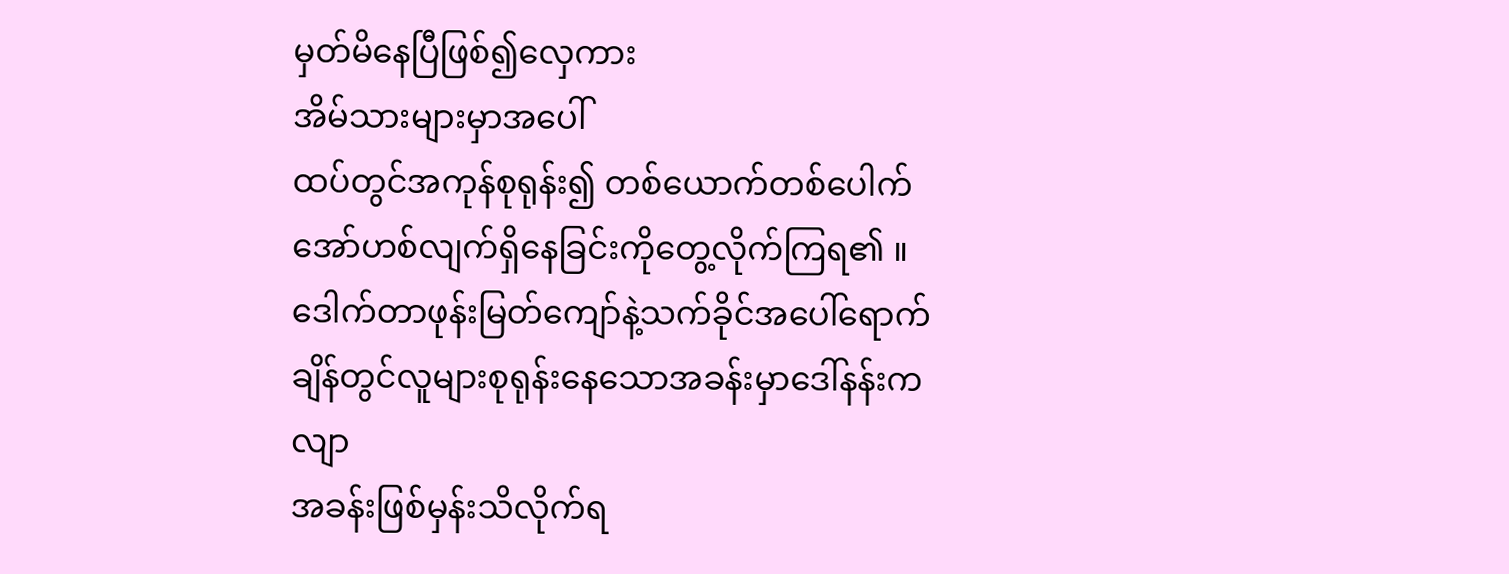မှတ်မိနေပြီဖြစ်၍လှေကား
အိမ်သားများမှာအပေါ်
ထပ်တွင်အကုန်စုရုန်း၍ တစ်ယောက်တစ်ပေါက်
အော်ဟစ်လျက်ရှိနေခြင်းကိုတွေ့လိုက်ကြရ၏ ။
ဒေါက်တာဖုန်းမြတ်ကျော်နဲ့သက်ခိုင်အပေါ်ရောက်ချိန်တွင်လူများစုရုန်းနေသောအခန်းမှာဒေါ်နန်းကလျာ
အခန်းဖြစ်မှန်းသိလိုက်ရ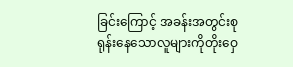ခြင်းကြောင့် အခန်းအတွင်းစုရုန်းနေသောလူများကိုတိုးဝှေ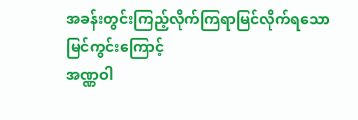အခန်းတွင်းကြည့်လိုက်ကြရာမြင်လိုက်ရသော
မြင်ကွင်းကြောင့်
အဏ္ဏဝါ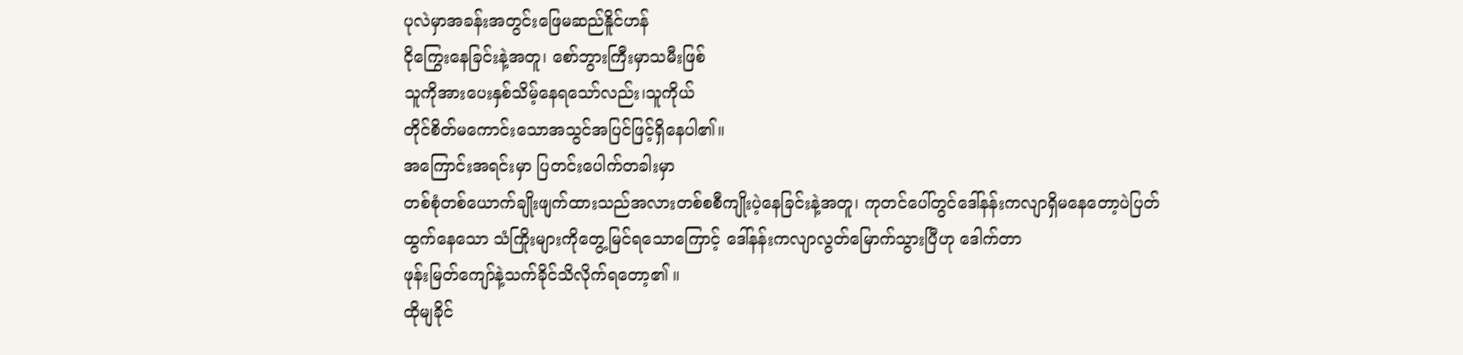ပုလဲမှာအခန်းအတွင်းဖြေမဆည်နိူင်ဟန်
ငိုကြွေးနေခြင်းနဲ့အတူ၊ စော်ဘွားကြီးမှာသမီးဖြစ်
သူကိုအားပေးနှစ်သိမ့်နေရသော်လည်း၊သူကိုယ်
တိုင်စိတ်မကောင်းသောအသွင်အပြင်ဖြင့်ရှိနေပါ၏။
အကြောင်းအရင်းမှာ ပြတင်းပေါက်တခါးမှာ
တစ်စုံတစ်ယောက်ချိုးဖျက်ထားသည်အလားတစ်စစီကျိုးပဲ့နေခြင်းနဲ့အတူ၊ ကုတင်ပေါ်တွင်ဒေါ်နန်းကလျာရှိမနေတော့ပဲပြတ်
ထွက်နေသော သံကြိုးများကိုတွေ့မြင်ရသောကြောင့် ဒေါ်နန်းကလျာလွတ်မြောက်သွားပြီဟု ဒေါက်တာ
ဖုန်းမြတ်ကျော်နဲ့သက်ခိုင်သိလိုက်ရတော့၏ ။
ထိုမျခိုင်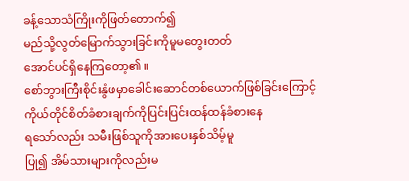ခန့်သောသံကြိုးကိုဖြတ်တောက်၍
မည်သို့လွတ်မြောက်သွားခြင်းကိုမူမတွေးတတ်
အောင်ပင်ရှိနေကြတော့၏ ။
စော်ဘွားကြီးစိုင်းနွံဖမှာခေါင်းဆောင်တစ်ယောက်ဖြစ်ခြင်းကြောင့်ကိုယ်တိုင်စိတ်ခံစားချက်ကိုပြင်းပြင်းထန်ထန်ခံစားနေ
ရသော်လည်း သမီးဖြစ်သူကိုအားပေးနှစ်သိမ့်မူ
ပြု၍ အိမ်သားများကိုလည်းမ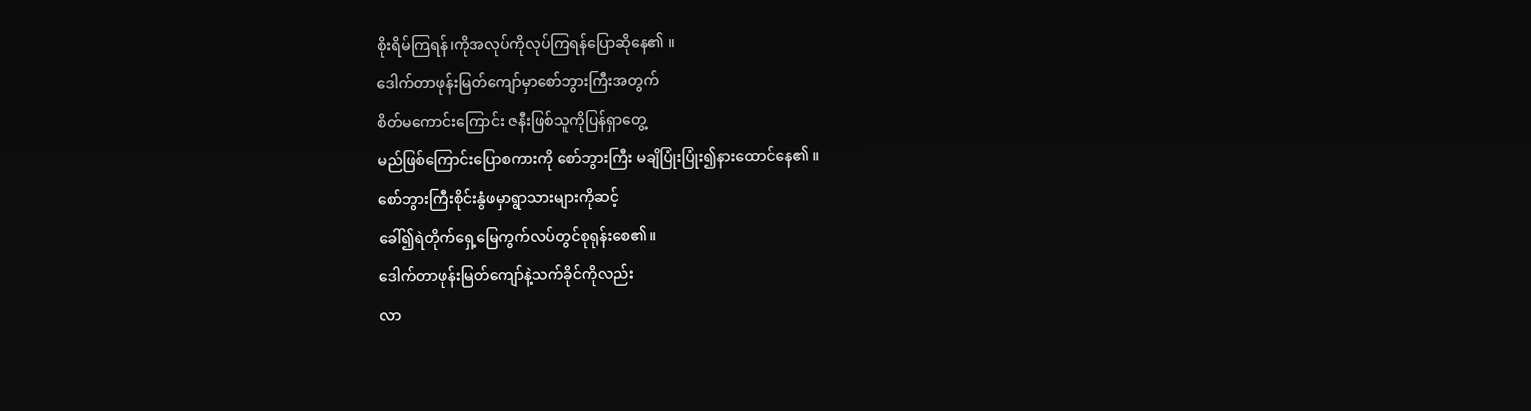စိုးရိမ်ကြရန်၊ကိုအလုပ်ကိုလုပ်ကြရန်ပြောဆိုနေ၏ ။
ဒေါက်တာဖုန်းမြတ်ကျော်မှာစော်ဘွားကြီးအတွက်
စိတ်မကောင်းကြောင်း ဇနီးဖြစ်သူကိုပြန်ရှာတွေ့
မည်ဖြစ်ကြောင်းပြောစကားကို စော်ဘွားကြီး မချိပြုံးပြုံး၍နားထောင်နေ၏ ။
စော်ဘွားကြီးစိုင်းနွံဖမှာရွာသားများကိုဆင့်
ခေါ်၍ရဲတိုက်ရှေ့မြေကွက်လပ်တွင်စုရုန်းစေ၏။
ဒေါက်တာဖုန်းမြတ်ကျော်နဲ့သက်ခိုင်ကိုလည်း
လာ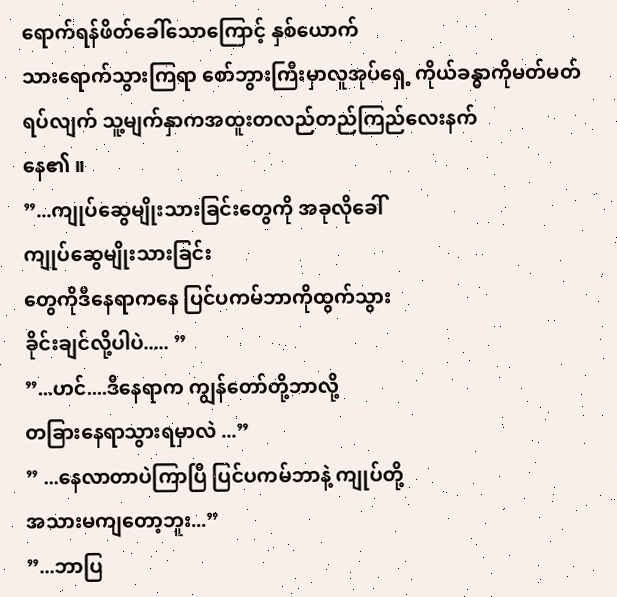ရောက်ရန်ဖိတ်ခေါ်သောကြောင့် နှစ်ယောက်
သားရောက်သွားကြရာ စော်ဘွားကြီးမှာလူအုပ်ရှေ့ ကိုယ်ခန္ဓာကိုမတ်မတ်ရပ်လျက် သူ့မျက်နှာကအထူးတလည်တည်ကြည်လေးနက်
နေ၏ ။
”...ကျုပ်ဆွေမျိုးသားခြင်းတွေကို အခုလိုခေါ်
ကျုပ်ဆွေမျိုးသားခြင်း
တွေကိုဒီနေရာကနေ ပြင်ပကမ်ဘာကိုထွက်သွား
ခိုင်းချင်လို့ပါပဲ..... ”
”...ဟင်....ဒီနေရာက ကျွန်တော်တို့ဘာလို့
တခြားနေရာသွားရမှာလဲ ...”
” ...နေလာတာပဲကြာပြီ ပြင်ပကမ်ဘာနဲ့ ကျုပ်တို့
အသားမကျတော့ဘူး...”
”...ဘာပြ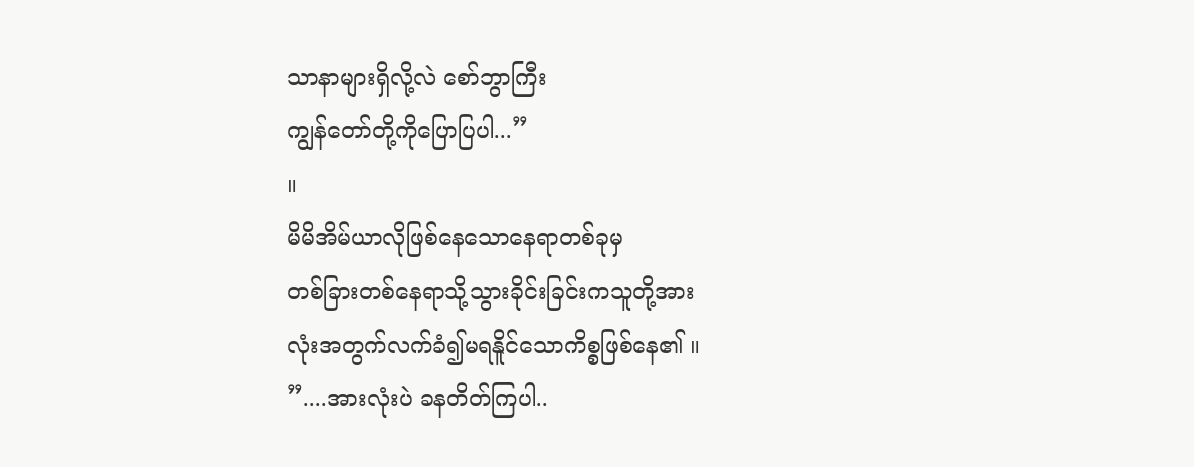သာနာများရှိလို့လဲ စော်ဘွာကြီး
ကျွန်တော်တို့ကိုပြောပြပါ...”
။
မိမိအိမ်ယာလိုဖြစ်နေသောနေရာတစ်ခုမှ
တစ်ခြားတစ်နေရာသို့သွားခိုင်းခြင်းကသူတို့အား
လုံးအတွက်လက်ခံ၍မရနိူင်သောကိစ္စဖြစ်နေ၏ ။
”....အားလုံးပဲ ခနတိတ်ကြပါ..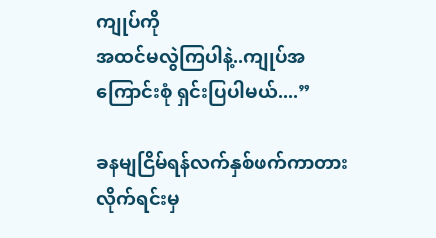ကျုပ်ကို
အထင်မလွဲကြပါနဲ့..ကျုပ်အကြောင်းစုံ ရှင်းပြပါမယ်....”

ခနမျငြိမ်ရန်လက်နှစ်ဖက်ကာတားလိုက်ရင်းမှ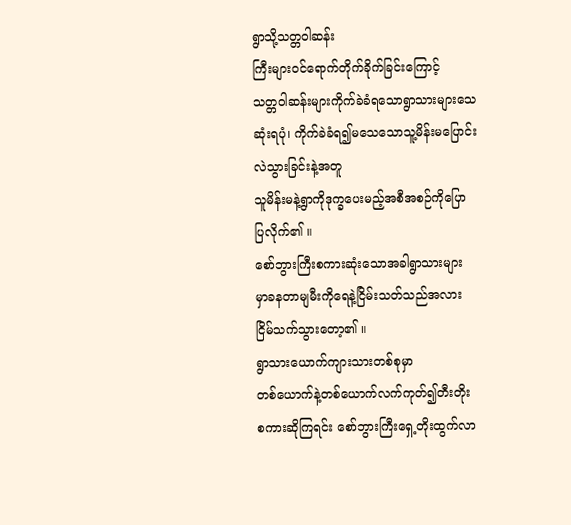ရွာသို့သတ္တဝါဆန်း
ကြီးများဝင်ရောက်တိုက်ခိုက်ခြင်းကြောင့်
သတ္တဝါဆန်းများကိုက်ခဲခံရသောရွာသားများသေ
ဆုံးရပုံ၊ ကိုက်ခဲခံရ၍မသေသောသူ့မိန်းမပြောင်း
လဲသွားခြင်းနဲ့အတူ
သူမိန်းမနဲ့ရွာကိုဒုက္ခပေးမည့်အစီအစဉ်ကိုပြော
ပြလိုက်၏ ။
စော်ဘွားကြီးစကားဆုံးသောအခါရွာသားများ
မှာခနတာမျမီးကိုရေနဲ့ငြိမ်းသတ်သည်အလား
ငြိမ်သက်သွားတော့၏ ။
ရွာသားယောက်ကျားသားတစ်စုမှာ
တစ်ယောက်နဲ့တစ်ယောက်လက်ကုတ်၍တီးတိုး
စကားဆိုကြရင်း စော်ဘွားကြီးရှေ့တိုးထွက်လာ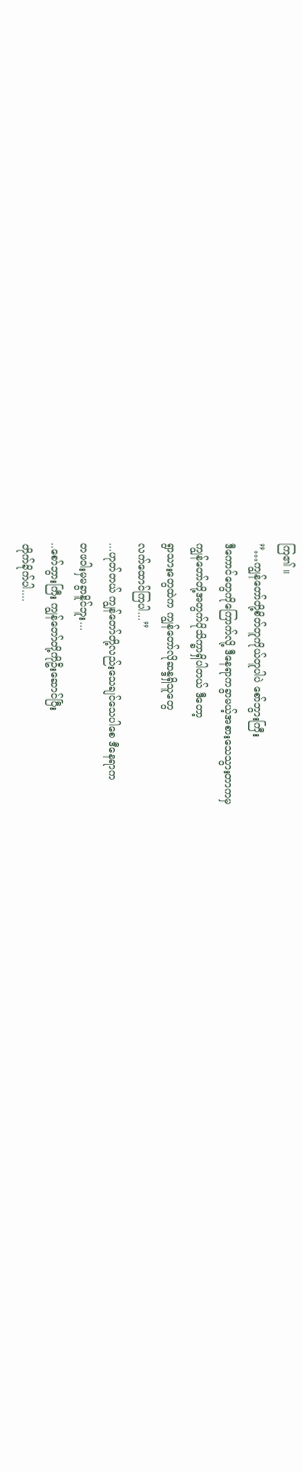ကြ၏ ။
”…ကျွန်တော်တို့စိတ်တူကိုယ်တူပါပဲ စော်ဘွားကြီး
ဒီကောင်တွေကိုကြောက်လို့ ဒီနေရာကခွာမယ့်အစားသေသွားတာကမှ
ကျွန်တော်တို့အတွက်ပိုသိက္ခာရှိပါတယ် ဒီတော့
ရွာသားတွေထဲက ကျွန်တော်လိုဆန္ဒရှိသူတွေ
လက်ထောင်ကြပါ...”
...ဟုတ်တယ် ကျွန်တော်တို့လည်းသေချင်သေပါစေ ဒီနေရာက
တဖဝါးမှမခွာနိူင်ဘူး...
..စော်ဘွားကြီး ကျွန်တော်တို့ကိုဦးဆောင်ပြီး
တိုက်ခိုက်ပါ....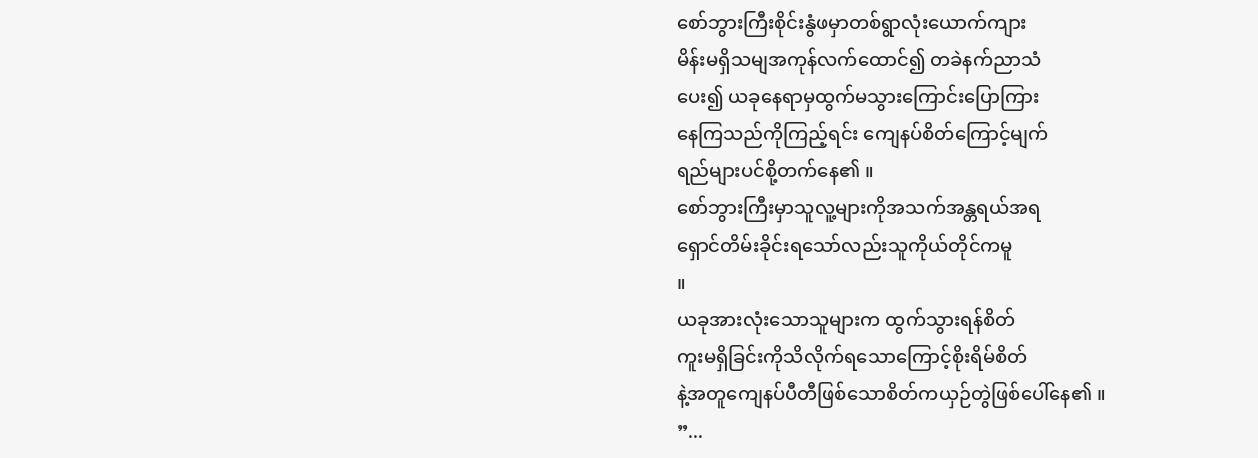စော်ဘွားကြီးစိုင်းနွံဖမှာတစ်ရွာလုံးယောက်ကျား
မိန်းမရှိသမျအကုန်လက်ထောင်၍ တခဲနက်ညာသံ
ပေး၍ ယခုနေရာမှထွက်မသွားကြောင်းပြောကြား
နေကြသည်ကိုကြည့်ရင်း ကျေနပ်စိတ်ကြောင့်မျက်
ရည်များပင်စို့တက်နေ၏ ။
စော်ဘွားကြီးမှာသူလူ့များကိုအသက်အန္တရယ်အရ
ရှောင်တိမ်းခိုင်းရသော်လည်းသူကိုယ်တိုင်ကမူ
။
ယခုအားလုံးသောသူများက ထွက်သွားရန်စိတ်
ကူးမရှိခြင်းကိုသိလိုက်ရသောကြောင့်စိုးရိမ်စိတ်
နဲ့အတူကျေနပ်ပီတီဖြစ်သောစိတ်ကယှဉ်တွဲဖြစ်ပေါ်နေ၏ ။
”...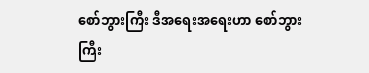စော်ဘွားကြီး ဒီအရေးအရေးဟာ စော်ဘွား
ကြီး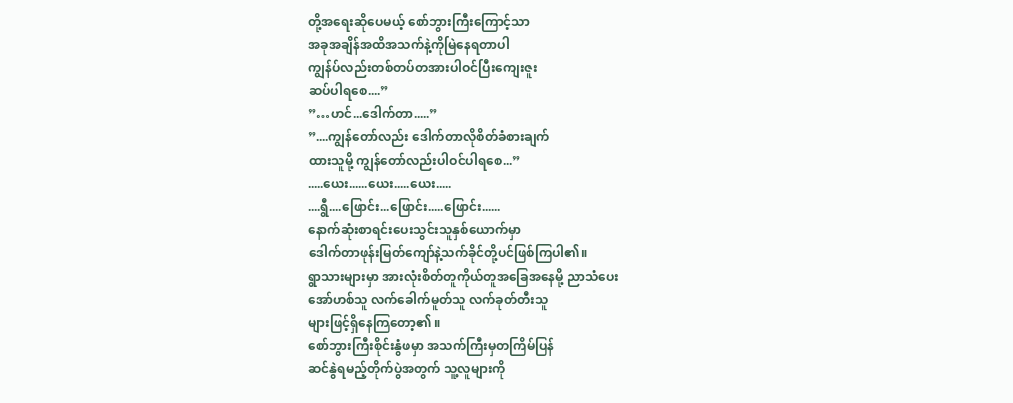တို့အရေးဆိုပေမယ့် စော်ဘွားကြီးကြောင့်သာ
အခုအချိန်အထိအသက်နဲ့ကိုမြဲနေရတာပါ
ကျွန်ပ်လည်းတစ်တပ်တအားပါဝင်ပြီးကျေးဇူး
ဆပ်ပါရစေ....”
”…ဟင်...ဒေါက်တာ.....”
”....ကျွန်တော်လည်း ဒေါက်တာလိုစိတ်ခံစားချက်
ထားသူမို့ ကျွန်တော်လည်းပါဝင်ပါရစေ...”
.....ယေး......ယေး.....ယေး.....
....ရွီ....ဖြောင်း...ဖြောင်း.....ဖြောင်း......
နောက်ဆုံးစာရင်းပေးသွင်းသူနှစ်ယောက်မှာ
ဒေါက်တာဖုန်းမြတ်ကျော်နဲ့သက်ခိုင်တို့ပင်ဖြစ်ကြပါ၏။
ရွာသားများမှာ အားလုံးစိတ်တူကိုယ်တူအခြေအနေမို့ ညာသံပေး
အော်ဟစ်သူ လက်ခေါက်မူတ်သူ လက်ခုတ်တီးသူ
များဖြင့်ရှိနေကြတော့၏ ။
စော်ဘွားကြီးစိုင်းနွံဖမှာ အသက်ကြီးမှတကြိမ်ပြန်
ဆင်နွဲရမည့်တိုက်ပွဲအတွက် သူ့လူများကို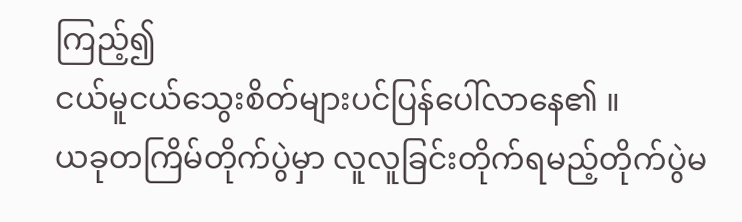ကြည့်၍
ငယ်မူငယ်သွေးစိတ်များပင်ပြန်ပေါ်လာနေ၏ ။
ယခုတကြိမ်တိုက်ပွဲမှာ လူလူခြင်းတိုက်ရမည့်တိုက်ပွဲမ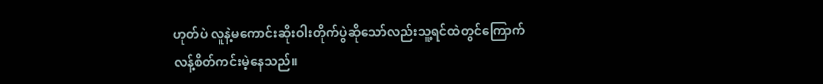ဟုတ်ပဲ လူနဲ့မကောင်းဆိုးဝါးတိုက်ပွဲဆိုသော်လည်းသူ့ရင်ထဲတွင်ကြောက်လန့်စိတ်ကင်းမဲ့နေသည်။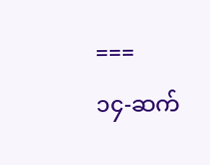===
၁၄-ဆက်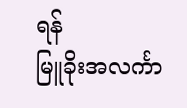ရန်
မြူခိုးအလင်္ကာ